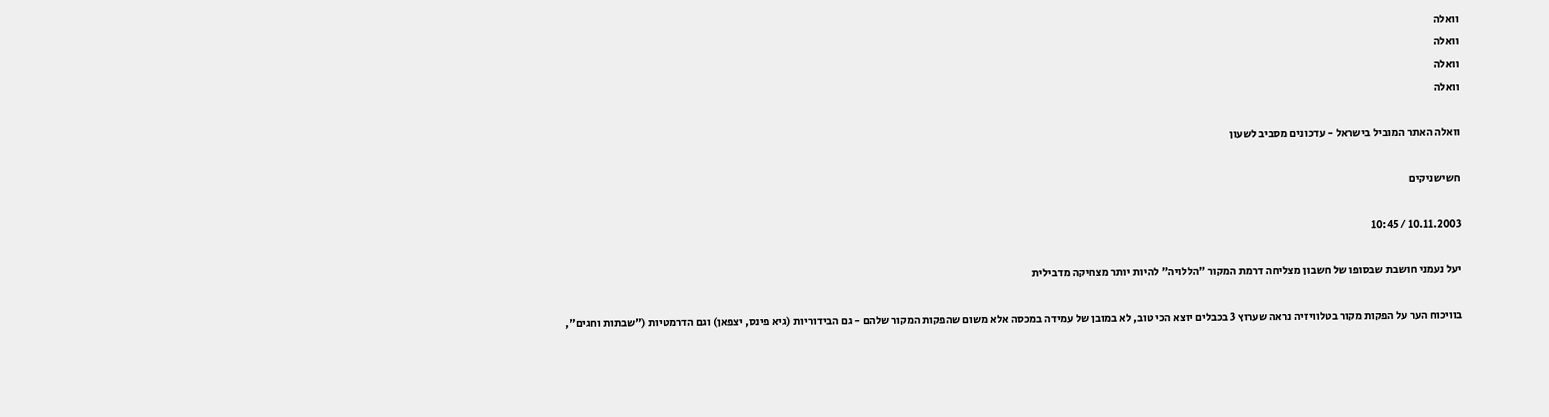וואלה
וואלה
וואלה
וואלה

וואלה האתר המוביל בישראל - עדכונים מסביב לשעון

חשישניקים

10.11.2003 / 10:45

יעל נעמני חושבת שבסופו של חשבון מצליחה דרמת המקור "הללויה" להיות יותר מצחיקה מדבילית

בוויכוח הער על הפקות מקור בטלוויזיה נראה שערוץ 3 בכבלים יוצא הכי טוב, לא במובן של עמידה במכסה אלא משום שהפקות המקור שלהם - גם הבידוריות (גיא פינס, יצפאן) וגם הדרמטיות ("שבתות וחגים",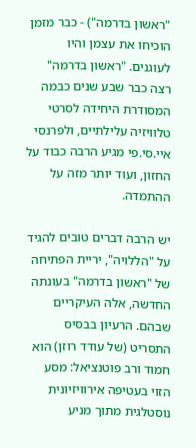"ראשון בדרמה") - כבר מזמן הוכיחו את עצמן והיו לעוגנים. "ראשון בדרמה" רצה כבר שבע שנים כבמה המסודרת היחידה לסרטי טלוויזיה עלילתיים, ולפרנסי איי.סי.פי מגיע הרבה כבוד על החזון, ועוד יותר מזה על ההתמדה.

יש הרבה דברים טובים להגיד על "הללויה", יריית הפתיחה של "ראשון בדרמה" בעונתה החדשה, אלה העיקריים שבהם. הרעיון בבסיס התסריט (של עודד רוזן) הוא חמוד ורב פוטנציאל: מסע הזוי בעטיפה אירוויזיונית נוסטלגית מתוך מניע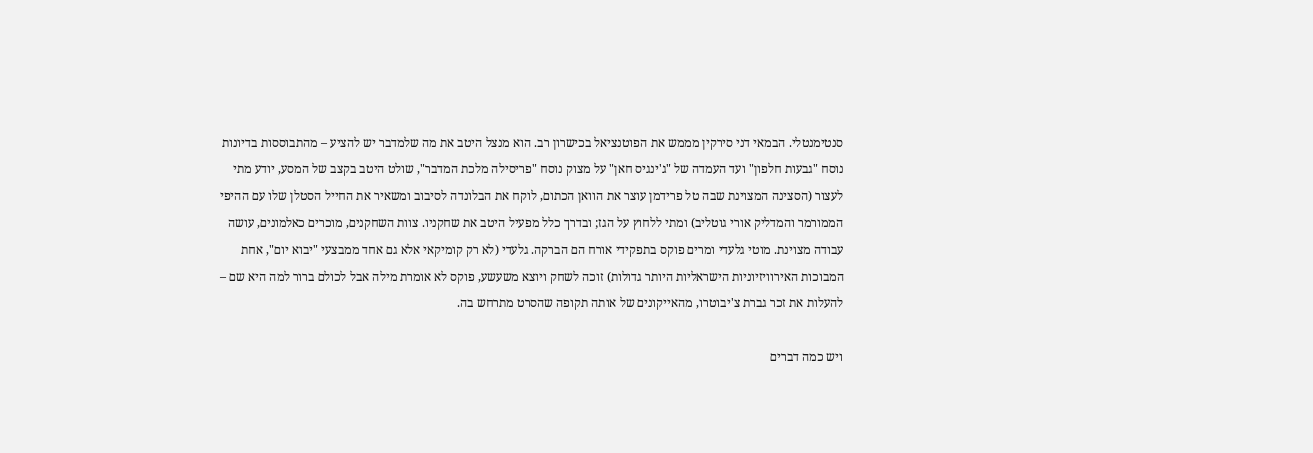סנטימנטלי. הבמאי דני סירקין מממש את הפוטנציאל בכישרון רב. הוא מנצל היטב את מה שלמדבר יש להציע – מהתבוססות בדיונות נוסח "גבעות חלפון" ועד העמדה של "ג'ינגיס חאן" על מצוק נוסח "פריסילה מלכת המדבר", שולט היטב בקצב של המסע, יודע מתי לעצור (הסצינה המצוינת שבה טל פרידמן עוצר את הוואן הכתום, לוקח את הבלונדה לסיבוב ומשאיר את החייל הסטלן שלו עם ההיפי הממורמר והמדליק אורי גוטליב) ומתי ללחוץ על הגז; ובדרך כלל מפעיל היטב את שחקניו. צוות השחקנים, מוכרים כאלמונים, עושה עבודה מצוינת. מוטי גלעדי ומרים פוקס בתפקידי אורח הם הברקה. גלעדי (לא רק קומיקאי אלא גם אחד ממבצעי "יבוא יום", אחת המבוכות האירוויזיוניות הישראליות היותר גדולות) זוכה לשחק ויוצא משעשע, פוקס לא אומרת מילה אבל לכולם ברור למה היא שם – להעלות את זכר גברת צ'יבוטרו, מהאייקונים של אותה תקופה שהסרט מתרחש בה.

ויש כמה דברים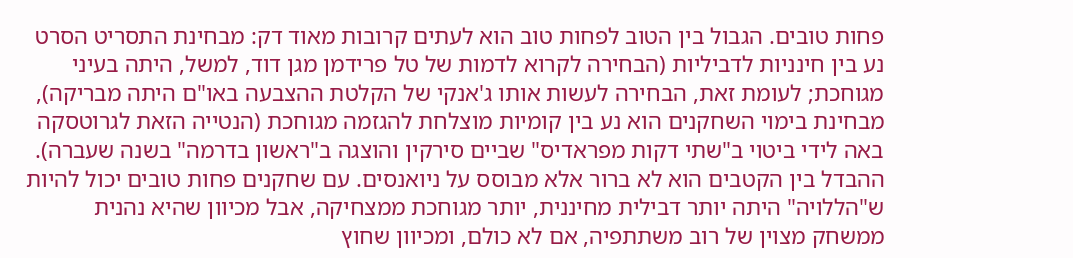פחות טובים. הגבול בין הטוב לפחות טוב הוא לעתים קרובות מאוד דק: מבחינת התסריט הסרט נע בין חינניות לדביליות (הבחירה לקרוא לדמות של טל פרידמן מגן דוד, למשל, היתה בעיני מגוחכת; לעומת זאת, הבחירה לעשות אותו ג'אנקי של הקלטת ההצבעה באו"ם היתה מבריקה), מבחינת בימוי השחקנים הוא נע בין קומיות מוצלחת להגזמה מגוחכת (הנטייה הזאת לגרוטסקה באה לידי ביטוי ב"שתי דקות מפראדיס" שביים סירקין והוצגה ב"ראשון בדרמה" בשנה שעברה). ההבדל בין הקטבים הוא לא ברור אלא מבוסס על ניואנסים. עם שחקנים פחות טובים יכול להיות ש"הללויה" היתה יותר דבילית מחיננית, יותר מגוחכת ממצחיקה, אבל מכיוון שהיא נהנית ממשחק מצוין של רוב משתתפיה, אם לא כולם, ומכיוון שחוץ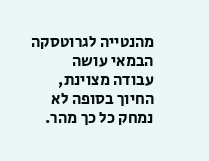מהנטייה לגרוטסקה הבמאי עושה עבודה מצוינת, החיוך בסופה לא נמחק כל כך מהר.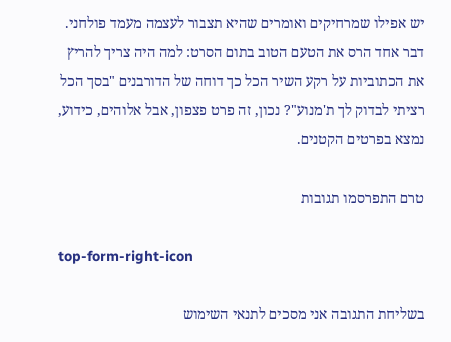יש אפילו שמרחיקים ואומרים שהיא תצבור לעצמה מעמד פולחני. דבר אחד הרס את הטעם הטוב בתום הסרט: למה היה צריך להריץ את הכתוביות על רקע השיר הכל כך דוחה של הדורבנים "בסך הכל רציתי לבדוק לך ת'מנוע"? נכון, זה פרט פצפון, אבל אלוהים, כידוע, נמצא בפרטים הקטנים.

טרם התפרסמו תגובות

top-form-right-icon

בשליחת התגובה אני מסכים לתנאי השימוש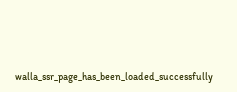walla_ssr_page_has_been_loaded_successfully